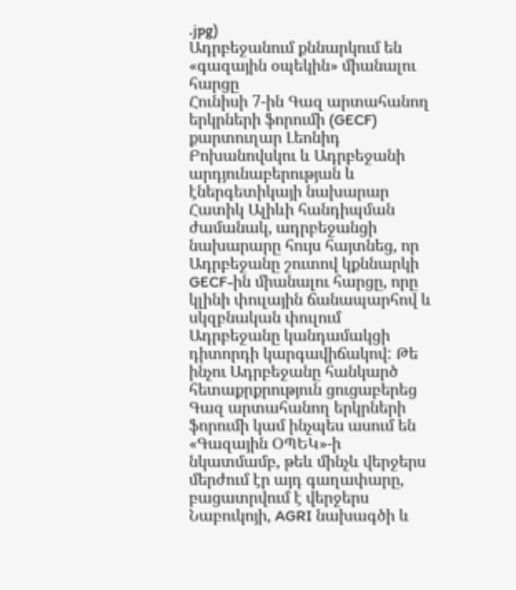.jpg)
Ադրբեջանում քննարկում են «գազային օպեկին» միանալու հարցը
Հունիսի 7-ին Գազ արտահանող երկրների ֆորումի (GECF) քարտուղար Լեոնիդ Բոխանովսկու և Ադրբեջանի արդյունաբերության և էներգետիկայի նախարար Հատիկ Ալիևի հանդիպման ժամանակ, ադրբեջանցի նախարարը հույս հայտնեց, որ Ադրբեջանը շուտով կքննարկի GECF-ին միանալու հարցը, որը կլինի փուլային ճանապարհով և սկզբնական փուլում Ադրբեջանը կանդամակցի դիտորդի կարգավիճակով: Թե ինչու Ադրբեջանը հանկարծ հետաքրքրություն ցուցաբերեց Գազ արտահանող երկրների ֆորումի կամ ինչպես ասում են «Գազային ՕՊԵԿ»-ի նկատմամբ, թեև մինչև վերջերս մերժում էր այդ գաղափարը, բացատրվում է վերջերս Նաբուկոյի, AGRI նախագծի և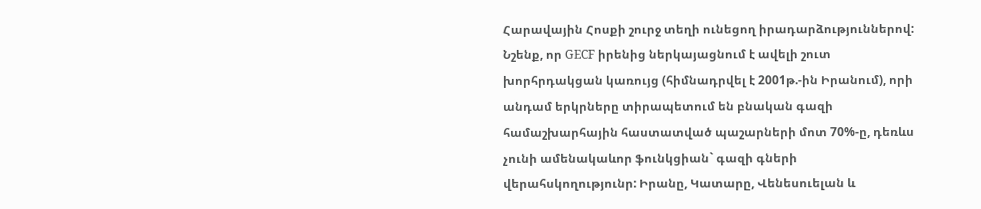Հարավային Հոսքի շուրջ տեղի ունեցող իրադարձություններով: Նշենք, որ GECF իրենից ներկայացնում է ավելի շուտ խորհրդակցան կառույց (հիմնադրվել է 2001թ.-ին Իրանում), որի անդամ երկրները տիրապետում են բնական գազի համաշխարհային հաստատված պաշարների մոտ 70%-ը, դեռևս չունի ամենակաևոր ֆունկցիան` գազի գների վերահսկողությունր: Իրանը, Կատարը, Վենեսուելան և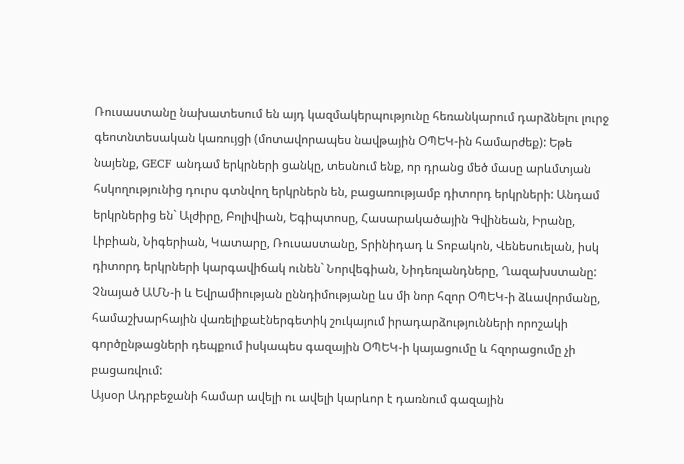Ռուսաստանը նախատեսում են այդ կազմակերպությունը հեռանկարում դարձնելու լուրջ գեոտնտեսական կառույցի (մոտավորապես նավթային ՕՊԵԿ-ին համարժեք): Եթե նայենք, GECF անդամ երկրների ցանկը, տեսնում ենք, որ դրանց մեծ մասը արևմտյան հսկողությունից դուրս գտնվող երկրներն են, բացառությամբ դիտորդ երկրների: Անդամ երկրներից են` Ալժիրը, Բոլիվիան, Եգիպտոսը, Հասարակածային Գվինեան, Իրանը, Լիբիան, Նիգերիան, Կատարը, Ռուսաստանը, Տրինիդադ և Տոբակոն, Վենեսուելան, իսկ դիտորդ երկրների կարգավիճակ ունեն` Նորվեգիան, Նիդեռլանդները, Ղազախստանը: Չնայած ԱՄՆ-ի և Եվրամիության ըննդիմությանը ևս մի նոր հզոր ՕՊԵԿ-ի ձևավորմանը, համաշխարհային վառելիքաէներգետիկ շուկայում իրադարձությունների որոշակի գործընթացների դեպքում իսկապես գազային ՕՊԵԿ-ի կայացումը և հզորացումը չի բացառվում:
Այսօր Ադրբեջանի համար ավելի ու ավելի կարևոր է դառնում գազային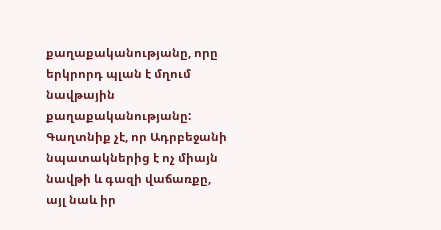քաղաքականությանը, որը երկրորդ պլան է մղում նավթային քաղաքականությանը: Գաղտնիք չէ, որ Ադրբեջանի նպատակներից է ոչ միայն նավթի և գազի վաճառքը, այլ նաև իր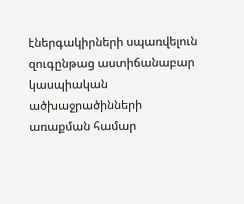էներգակիրների սպառվելուն զուգընթաց աստիճանաբար կասպիական ածխաջրածինների առաքման համար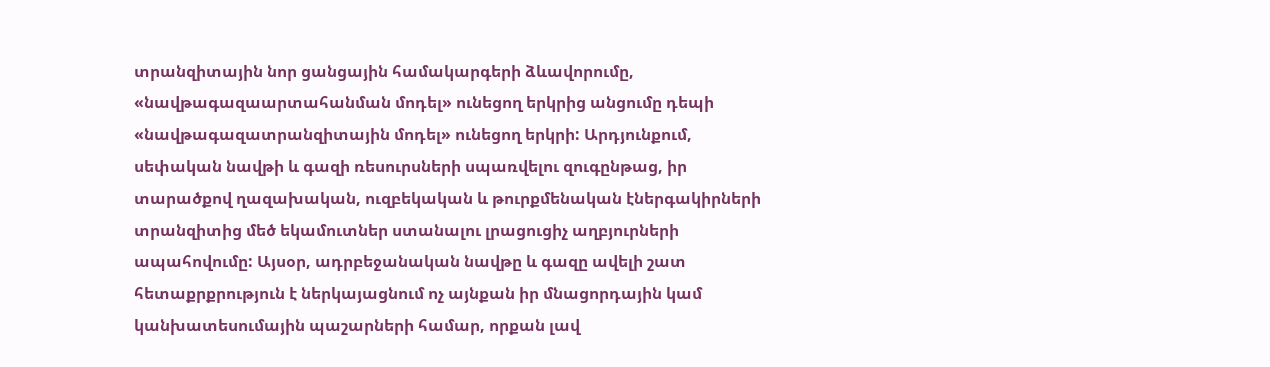տրանզիտային նոր ցանցային համակարգերի ձևավորումը, «նավթագազաարտահանման մոդել» ունեցող երկրից անցումը դեպի «նավթագազատրանզիտային մոդել» ունեցող երկրի: Արդյունքում, սեփական նավթի և գազի ռեսուրսների սպառվելու զուգընթաց, իր տարածքով ղազախական, ուզբեկական և թուրքմենական էներգակիրների տրանզիտից մեծ եկամուտներ ստանալու լրացուցիչ աղբյուրների ապահովումը: Այսօր, ադրբեջանական նավթը և գազը ավելի շատ հետաքրքրություն է ներկայացնում ոչ այնքան իր մնացորդային կամ կանխատեսումային պաշարների համար, որքան լավ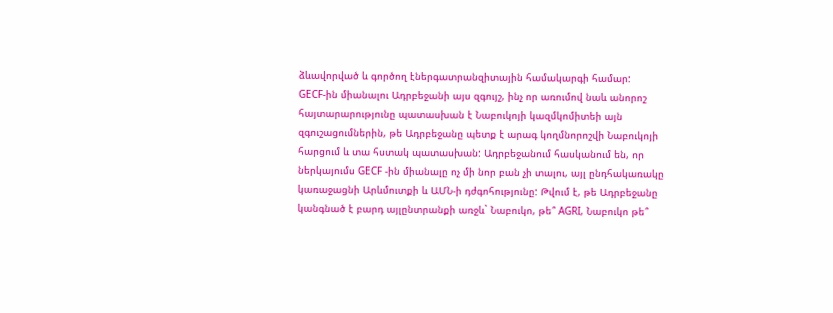ձևավորված և գործող էներգատրանզիտային համակարգի համար:
GECF-ին միանալու Ադրբեջանի այս զգույշ, ինչ որ առումով նաև անորոշ հայտարարությունը պատասխան է Նաբուկոյի կազմկոմիտեի այն զգուշացումներին, թե Ադրբեջանը պետք է արագ կողմնորոշվի Նաբուկոյի հարցում և տա հստակ պատասխան: Ադրբեջանում հասկանում են, որ ներկայումս GECF -ին միանալը ոչ մի նոր բան չի տալու, այլ ընդհակառակը կառաջացնի Արևմուտքի և ԱՄՆ-ի դժգոհությունը: Թվում է, թե Ադրբեջանը կանգնած է բարդ այլընտրանքի առջև` Նաբուկո, թե՞ AGRI, Նաբուկո թե՞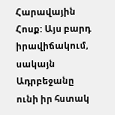Հարավային Հոսք: Այս բարդ իրավիճակում, սակայն Ադրբեջանը ունի իր հստակ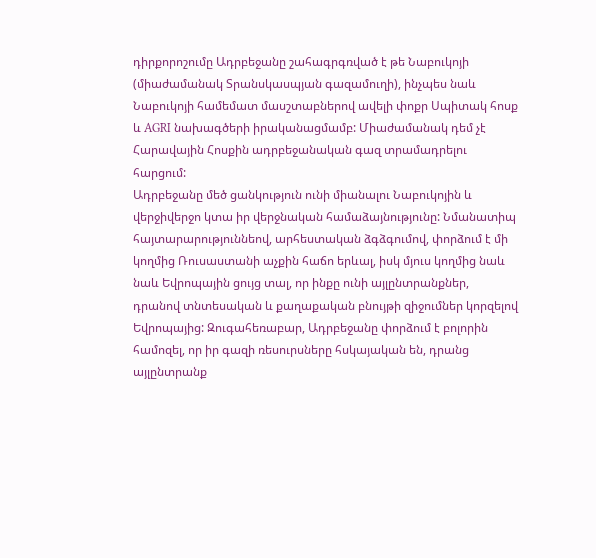դիրքորոշումը Ադրբեջանը շահագրգռված է թե Նաբուկոյի (միաժամանակ Տրանսկասպյան գազամուղի), ինչպես նաև Նաբուկոյի համեմատ մասշտաբներով ավելի փոքր Սպիտակ հոսք և AGRI նախագծերի իրականացմամբ: Միաժամանակ դեմ չէ Հարավային Հոսքին ադրբեջանական գազ տրամադրելու հարցում:
Ադրբեջանը մեծ ցանկություն ունի միանալու Նաբուկոյին և վերջիվերջո կտա իր վերջնական համաձայնությունը: Նմանատիպ հայտարարություննեով, արհեստական ձգձգումով, փորձում է մի կողմից Ռուսաստանի աչքին հաճո երևալ, իսկ մյուս կողմից նաև նաև Եվրոպային ցույց տալ, որ ինքը ունի այլընտրանքներ, դրանով տնտեսական և քաղաքական բնույթի զիջումներ կորզելով Եվրոպայից: Զուգահեռաբար, Ադրբեջանը փորձում է բոլորին համոզել, որ իր գազի ռեսուրսները հսկայական են, դրանց այլընտրանք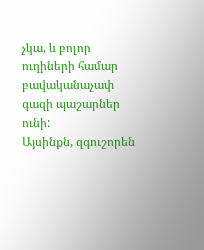չկա, և բոլոր ուղիների համար բավականաչափ գազի պաշարներ ունի:
Այսինքն, զգուշորեն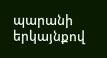պարանի երկայնքով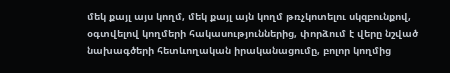մեկ քայլ այս կողմ, մեկ քայլ այն կողմ թռչկոտելու սկզբունքով, օգտվելով կողմերի հակասություններից, փորձում է վերը նշված նախագծերի հետևողական իրականացումը, բոլոր կողմից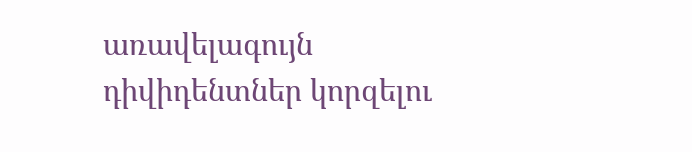առավելագույն դիվիդենտներ կորզելու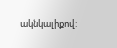ակնկալիքով: